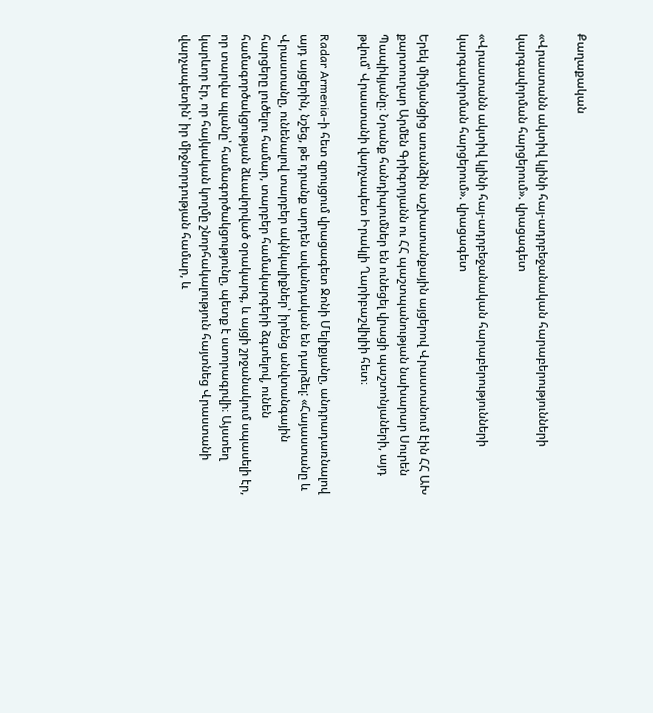Քաղաքական

«Վրաստանն ակտիվ կլինի հայ-ադրբեջանական հարաբերությունների կարգավորման հարցերում». վրացագետ

«Վրաստանն ակտիվ կլինի հայ-ադրբեջանական հարաբերությունների կարգավորման հարցերում». վրացագետ

Երեկ միմյանցից առանձին աշխատանքային այցերով Վրաստանում էին ՀՀ ԱԽ քարտուղար Արմեն Գրիգորյանն ու ՀՀ պաշտպանության նախարար Սուրեն Պապիկյանը։ Նրանք հանդիպումներ են ունեցել վրացի պաշտոնյաների, այդ թվում՝ Վրաստանի վարչապետ Իրակլի Ղարիբաշվիլիի հետ։

Radar Armenia-ի հետ զրույցում վրացագետ Ջոնի Մելիքյանը, անդրադառնալով այդ այցերին, նշեց, թե դրանք արդեն ավանդական են դարձել: «Հայաստանը և Վրաստանը, ունենալով տարբեր ակնկալիքներ՝ իրենց անվտանգային հարցերը լուծելու համար, տարբեր համակարգերի ձգտելով, ունեն համագործակցության ձևավորված օրակարգ, և այցի շրջանակում սպասելի էր, որ տարվա պլանը՝ համագործակցությունը, պետք է ստորագրվի։ Այստեղ կարևոր էր, որ հայկական կողմը շնորհակալություն հայտնեց Վրաստանի վարչապետին՝ իր միջնորդության համար, և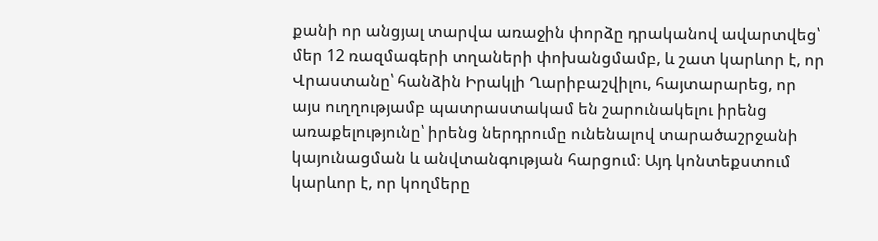քանի որ անցյալ տարվա առաջին փորձը դրականով ավարտվեց՝ մեր 12 ռազմագերի տղաների փոխանցմամբ, և շատ կարևոր է, որ Վրաստանը՝ հանձին Իրակլի Ղարիբաշվիլու, հայտարարեց, որ այս ուղղությամբ պատրաստակամ են շարունակելու իրենց առաքելությունը՝ իրենց ներդրումը ունենալով տարածաշրջանի կայունացման և անվտանգության հարցում։ Այդ կոնտեքստում կարևոր է, որ կողմերը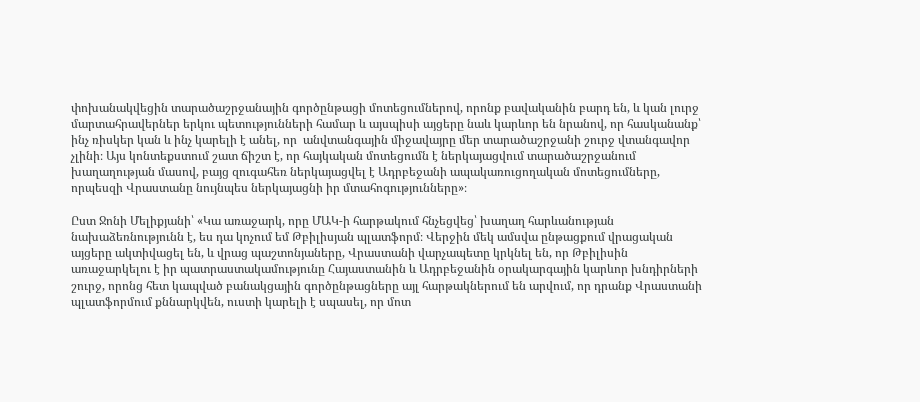փոխանակվեցին տարածաշրջանային գործընթացի մոտեցումներով, որոնք բավականին բարդ են, և կան լուրջ մարտահրավերներ երկու պետությունների համար և այսպիսի այցերը նաև կարևոր են նրանով, որ հասկանանք՝ ինչ ռիսկեր կան և ինչ կարելի է անել, որ  անվտանգային միջավայրը մեր տարածաշրջանի շուրջ վտանգավոր չլինի։ Այս կոնտեքստում շատ ճիշտ է, որ հայկական մոտեցումն է ներկայացվում տարածաշրջանում խաղաղության մասով, բայց զուգահեռ ներկայացվել է Ադրբեջանի ապակառուցողական մոտեցումները, որպեսզի Վրաստանը նույնպես ներկայացնի իր մտահոգությունները»։

Ըստ Ջոնի Մելիքյանի՝ «Կա առաջարկ, որը ՄԱԿ-ի հարթակում հնչեցվեց՝ խաղաղ հարևանության նախաձեռնությունն է, ես դա կոչում եմ Թբիլիսյան պլատֆորմ։ Վերջին մեկ ամսվա ընթացքում վրացական այցերը ակտիվացել են, և վրաց պաշտոնյաները, Վրաստանի վարչապետը կրկնել են, որ Թբիլիսին առաջարկելու է իր պատրաստակամությունը Հայաստանին և Ադրբեջանին օրակարգային կարևոր խնդիրների շուրջ, որոնց հետ կապված բանակցային գործընթացները այլ հարթակներում են արվում, որ դրանք Վրաստանի պլատֆորմում քննարկվեն, ուստի կարելի է սպասել, որ մոտ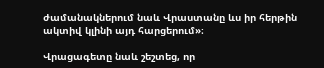ժամանակներում նաև Վրաստանը ևս իր հերթին ակտիվ կլինի այդ հարցերում»։

Վրացագետը նաև շեշտեց, որ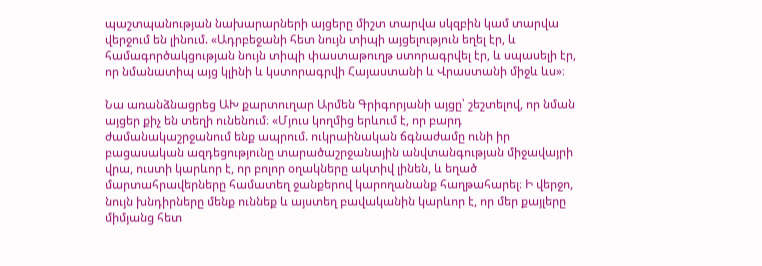պաշտպանության նախարարների այցերը միշտ տարվա սկզբին կամ տարվա վերջում են լինում. «Ադրբեջանի հետ նույն տիպի այցելություն եղել էր, և համագործակցության նույն տիպի փաստաթուղթ ստորագրվել էր, և սպասելի էր, որ նմանատիպ այց կլինի և կստորագրվի Հայաստանի և Վրաստանի միջև ևս»։

Նա առանձնացրեց ԱԽ քարտուղար Արմեն Գրիգորյանի այցը՝ շեշտելով, որ նման այցեր քիչ են տեղի ունենում։ «Մյուս կողմից երևում է, որ բարդ ժամանակաշրջանում ենք ապրում. ուկրաինական ճգնաժամը ունի իր բացասական ազդեցությունը տարածաշրջանային անվտանգության միջավայրի վրա, ուստի կարևոր է, որ բոլոր օղակները ակտիվ լինեն, և եղած մարտահրավերները համատեղ ջանքերով կարողանանք հաղթահարել։ Ի վերջո, նույն խնդիրները մենք ուննեք և այստեղ բավականին կարևոր է, որ մեր քայլերը միմյանց հետ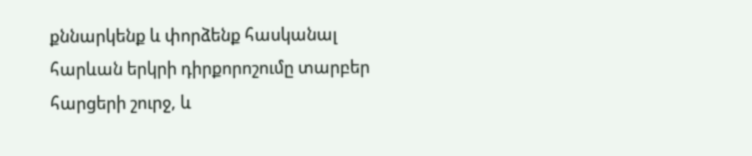քննարկենք և փորձենք հասկանալ հարևան երկրի դիրքորոշումը տարբեր հարցերի շուրջ, և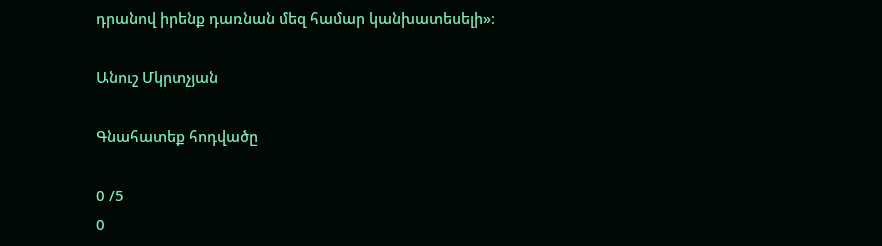դրանով իրենք դառնան մեզ համար կանխատեսելի»։

Անուշ Մկրտչյան

Գնահատեք հոդվածը

0 /5
0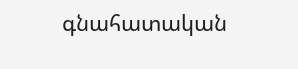գնահատական